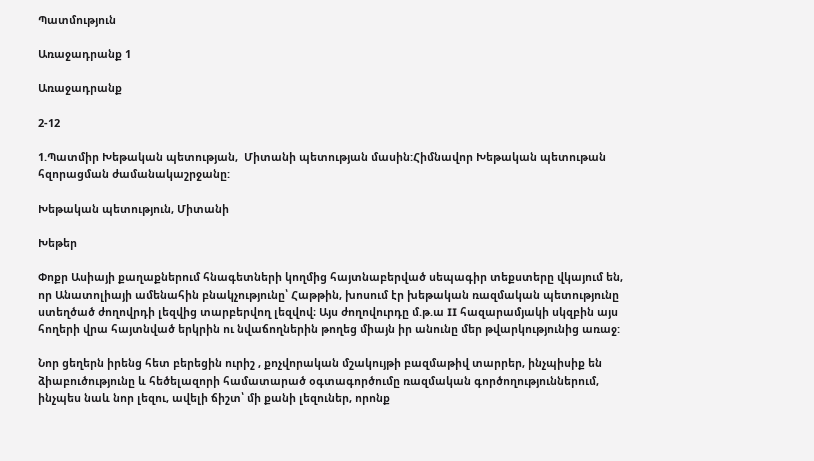Պատմություն

Առաջադրանք 1

Առաջադրանք

2-12

1.Պատմիր Խեթական պետության,  Միտանի պետության մասին:Հիմնավոր Խեթական պետութան հզորացման ժամանակաշրջանը:

Խեթական պետություն, Միտանի

Խեթեր

Փոքր Ասիայի քաղաքներում հնագետների կողմից հայտնաբերված սեպագիր տեքստերը վկայում են, որ Անատոլիայի ամենահին բնակչությունը՝ Հաթթին, խոսում էր խեթական ռազմական պետությունը ստեղծած ժողովրդի լեզվից տարբերվող լեզվով։ Այս ժողովուրդը մ.թ.ա II հազարամյակի սկզբին այս հողերի վրա հայտնված երկրին ու նվաճողներին թողեց միայն իր անունը մեր թվարկությունից առաջ:

Նոր ցեղերն իրենց հետ բերեցին ուրիշ , քոչվորական մշակույթի բազմաթիվ տարրեր, ինչպիսիք են ձիաբուծությունը և հեծելազորի համատարած օգտագործումը ռազմական գործողություններում, ինչպես նաև նոր լեզու, ավելի ճիշտ՝ մի քանի լեզուներ, որոնք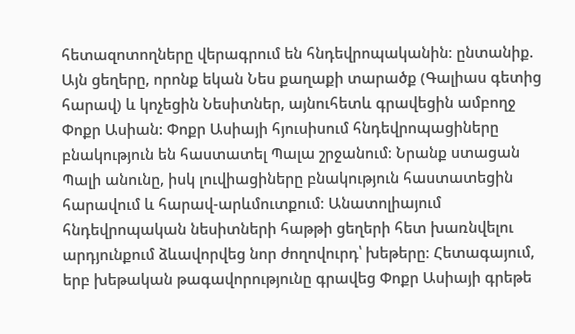հետազոտողները վերագրում են հնդեվրոպականին։ ընտանիք. Այն ցեղերը, որոնք եկան Նես քաղաքի տարածք (Գալիաս գետից հարավ) և կոչեցին Նեսիտներ, այնուհետև գրավեցին ամբողջ Փոքր Ասիան: Փոքր Ասիայի հյուսիսում հնդեվրոպացիները բնակություն են հաստատել Պալա շրջանում։ Նրանք ստացան Պալի անունը, իսկ լուվիացիները բնակություն հաստատեցին հարավում և հարավ-արևմուտքում։ Անատոլիայում հնդեվրոպական նեսիտների հաթթի ցեղերի հետ խառնվելու արդյունքում ձևավորվեց նոր ժողովուրդ՝ խեթերը։ Հետագայում, երբ խեթական թագավորությունը գրավեց Փոքր Ասիայի գրեթե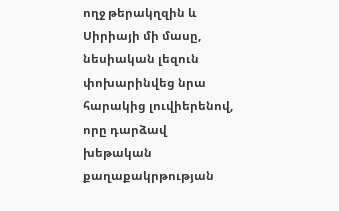ողջ թերակղզին և Սիրիայի մի մասը, նեսիական լեզուն փոխարինվեց նրա հարակից լուվիերենով, որը դարձավ խեթական քաղաքակրթության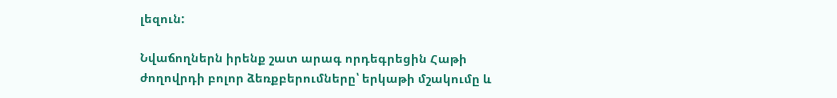լեզուն:

Նվաճողներն իրենք շատ արագ որդեգրեցին Հաթի ժողովրդի բոլոր ձեռքբերումները՝ երկաթի մշակումը և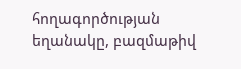հողագործության եղանակը, բազմաթիվ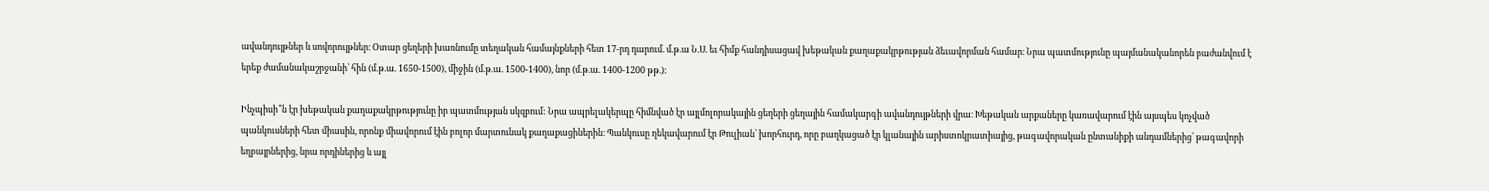ավանդույթներ և սովորույթներ։ Օտար ցեղերի խառնումը տեղական համայնքների հետ 17-րդ դարում. մ.թ.ա Ն.Ս. եւ հիմք հանդիսացավ խեթական քաղաքակրթության ձեւավորման համար։ Նրա պատմությունը պայմանականորեն բաժանվում է երեք ժամանակաշրջանի՝ հին (մ.թ.ա. 1650-1500), միջին (մ.թ.ա. 1500-1400), նոր (մ.թ.ա. 1400-1200 թթ.):

Ինչպիսի՞ն էր խեթական քաղաքակրթությունը իր պատմության սկզբում: Նրա ապրելակերպը հիմնված էր այլմոլորակային ցեղերի ցեղային համակարգի ավանդույթների վրա։ Խեթական արքաները կառավարում էին այսպես կոչված պանկուսների հետ միասին, որոնք միավորում էին բոլոր մարտունակ քաղաքացիներին։ Պանկուսը ղեկավարում էր Թուլիան՝ խորհուրդ, որը բաղկացած էր կլանային արիստոկրատիայից, թագավորական ընտանիքի անդամներից՝ թագավորի եղբայրներից, նրա որդիներից և այլ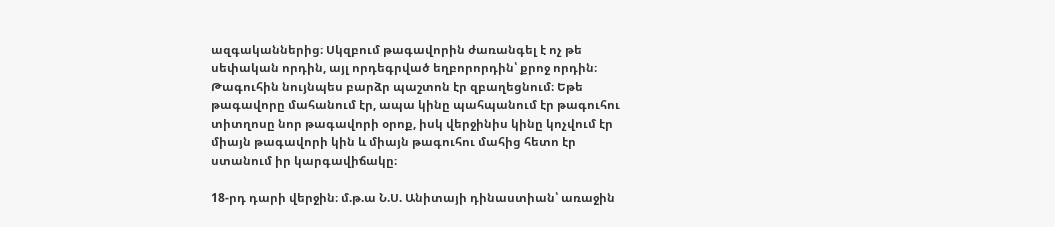ազգականներից։ Սկզբում թագավորին ժառանգել է ոչ թե սեփական որդին, այլ որդեգրված եղբորորդին՝ քրոջ որդին։ Թագուհին նույնպես բարձր պաշտոն էր զբաղեցնում։ Եթե թագավորը մահանում էր, ապա կինը պահպանում էր թագուհու տիտղոսը նոր թագավորի օրոք, իսկ վերջինիս կինը կոչվում էր միայն թագավորի կին և միայն թագուհու մահից հետո էր ստանում իր կարգավիճակը։

18-րդ դարի վերջին։ մ.թ.ա Ն.Ս. Անիտայի դինաստիան՝ առաջին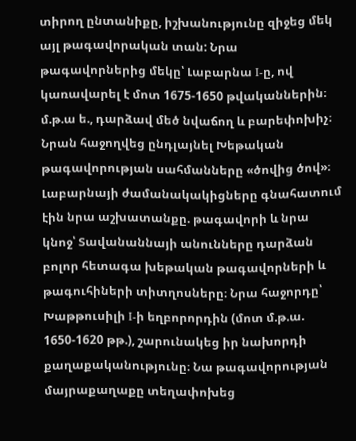տիրող ընտանիքը, իշխանությունը զիջեց մեկ այլ թագավորական տան: Նրա թագավորներից մեկը՝ Լաբարնա I-ը, ով կառավարել է մոտ 1675-1650 թվականներին։ մ.թ.ա ե., դարձավ մեծ նվաճող և բարեփոխիչ։ Նրան հաջողվեց ընդլայնել Խեթական թագավորության սահմանները «ծովից ծով»։ Լաբարնայի ժամանակակիցները գնահատում էին նրա աշխատանքը. թագավորի և նրա կնոջ՝ Տավանաննայի անունները դարձան բոլոր հետագա խեթական թագավորների և թագուհիների տիտղոսները։ Նրա հաջորդը՝ Խաթթուսիլի I-ի եղբորորդին (մոտ մ.թ.ա. 1650-1620 թթ.), շարունակեց իր նախորդի քաղաքականությունը։ Նա թագավորության մայրաքաղաքը տեղափոխեց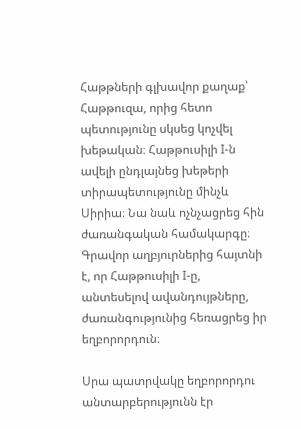Հաթթների գլխավոր քաղաք՝ Հաթթուզա, որից հետո պետությունը սկսեց կոչվել խեթական։ Հաթթուսիլի I-ն ավելի ընդլայնեց խեթերի տիրապետությունը մինչև Սիրիա։ Նա նաև ոչնչացրեց հին ժառանգական համակարգը։ Գրավոր աղբյուրներից հայտնի է, որ Հաթթուսիլի I-ը, անտեսելով ավանդույթները, ժառանգությունից հեռացրեց իր եղբորորդուն։

Սրա պատրվակը եղբորորդու անտարբերությունն էր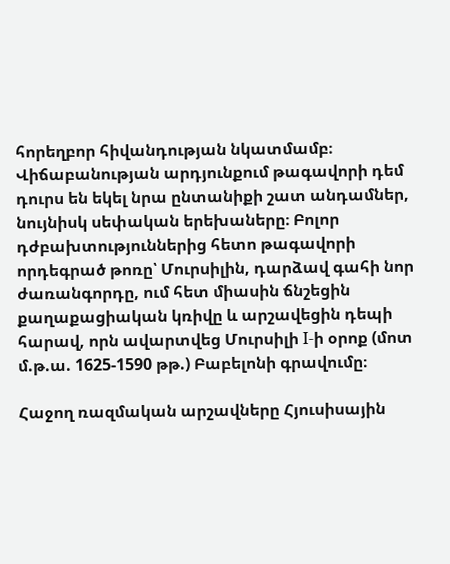հորեղբոր հիվանդության նկատմամբ։ Վիճաբանության արդյունքում թագավորի դեմ դուրս են եկել նրա ընտանիքի շատ անդամներ, նույնիսկ սեփական երեխաները։ Բոլոր դժբախտություններից հետո թագավորի որդեգրած թոռը՝ Մուրսիլին, դարձավ գահի նոր ժառանգորդը, ում հետ միասին ճնշեցին քաղաքացիական կռիվը և արշավեցին դեպի հարավ, որն ավարտվեց Մուրսիլի I-ի օրոք (մոտ մ.թ.ա. 1625-1590 թթ.) Բաբելոնի գրավումը։

Հաջող ռազմական արշավները Հյուսիսային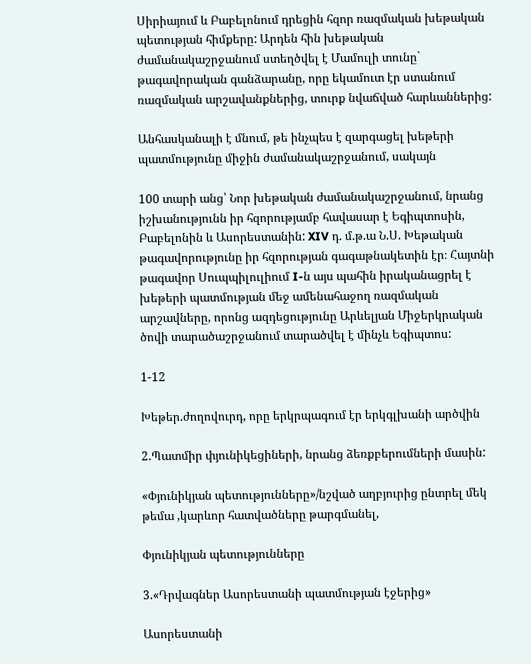Սիրիայում և Բաբելոնում դրեցին հզոր ռազմական խեթական պետության հիմքերը: Արդեն հին խեթական ժամանակաշրջանում ստեղծվել է Մամուլի տունը` թագավորական գանձարանը, որը եկամուտ էր ստանում ռազմական արշավանքներից, տուրք նվաճված հարևաններից:

Անհասկանալի է մնում, թե ինչպես է զարգացել խեթերի պատմությունը միջին ժամանակաշրջանում, սակայն

100 տարի անց՝ Նոր խեթական ժամանակաշրջանում, նրանց իշխանությունն իր հզորությամբ հավասար է Եգիպտոսին, Բաբելոնին և Ասորեստանին: XIV դ. մ.թ.ա Ն.Ս. Խեթական թագավորությունը իր հզորության գագաթնակետին էր։ Հայտնի թագավոր Սուպպիլուլիում I-ն այս պահին իրականացրել է խեթերի պատմության մեջ ամենահաջող ռազմական արշավները, որոնց ազդեցությունը Արևելյան Միջերկրական ծովի տարածաշրջանում տարածվել է մինչև Եգիպտոս:

1-12

Խեթեր.ժողովուրդ, որը երկրպագում էր երկգլխանի արծվին

2.Պատմիր փյունիկեցիների, նրանց ձեռքբերումների մասին:

«Փյունիկյան պետությունները»/նշված աղբյուրից ընտրել մեկ թեմա ,կարևոր հատվածները թարգմանել,

Փյունիկյան պետությունները

3.«Դրվագներ Ասորեստանի պատմության էջերից»

Ասորեստանի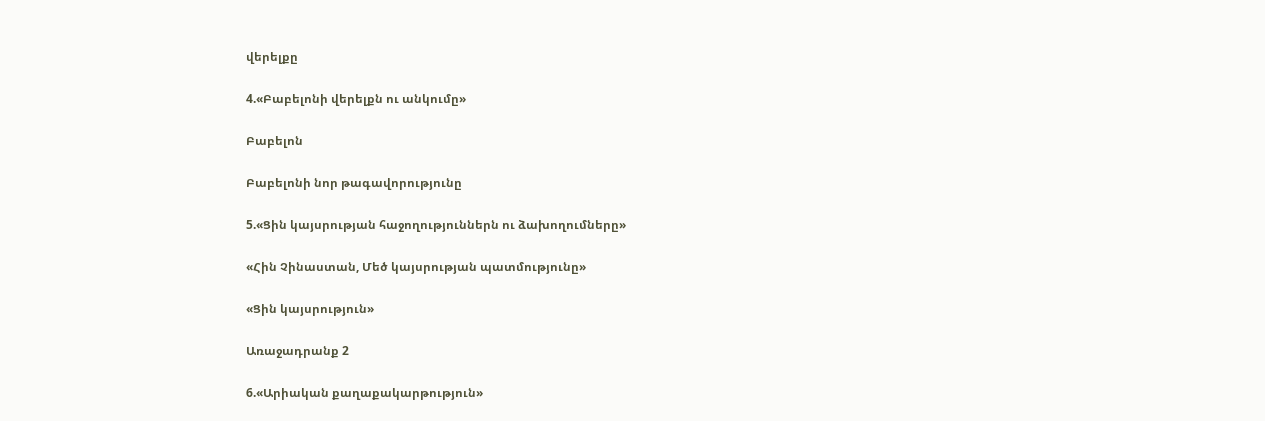վերելքը

4.«Բաբելոնի վերելքն ու անկումը»

Բաբելոն

Բաբելոնի նոր թագավորությունը

5.«Ցին կայսրության հաջողություններն ու ձախողումները»

«Հին Չինաստան, Մեծ կայսրության պատմությունը»

«Ցին կայսրություն»

Առաջադրանք 2

6.«Արիական քաղաքակարթություն»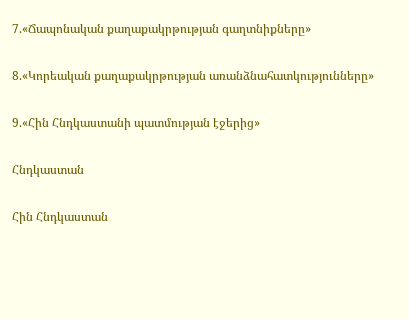7.«Ճապոնական քաղաքակրթության գաղտնիքները»

8.«Կորեական քաղաքակրթության առանձնահատկությունները»

9.«Հին Հնդկաստանի պատմության էջերից»

Հնդկաստան

Հին Հնդկաստան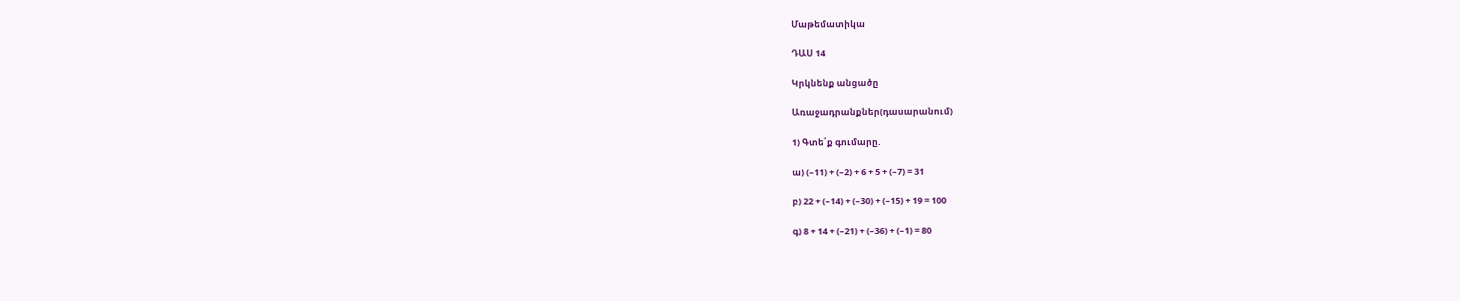Մաթեմատիկա

ԴԱՍ 14

Կրկնենք անցածը

Առաջադրանքներ(դասարանում)

1) Գտե՛ք գումարը.

ա) (–11) + (–2) + 6 + 5 + (–7) = 31

բ) 22 + (–14) + (–30) + (–15) + 19 = 100

գ) 8 + 14 + (–21) + (–36) + (–1) = 80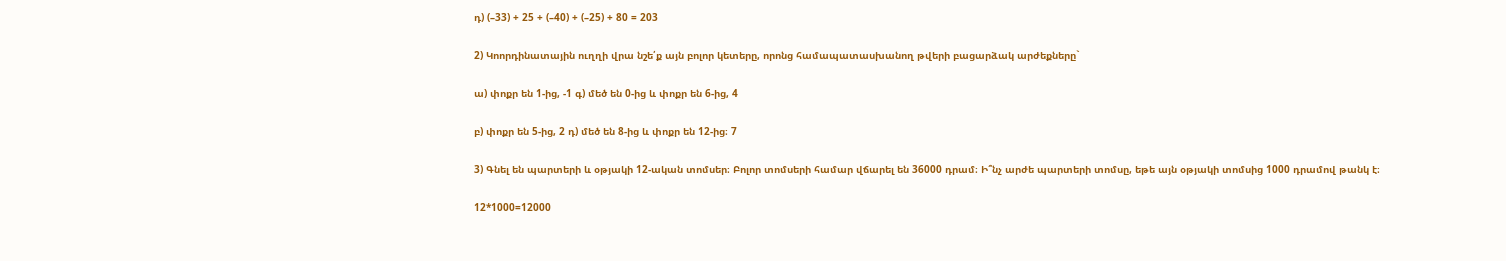դ) (–33) + 25 + (–40) + (–25) + 80 = 203

2) Կոորդինատային ուղղի վրա նշե՛ք այն բոլոր կետերը, որոնց համապատասխանող թվերի բացարձակ արժեքները`

ա) փոքր են 1-ից, -1 գ) մեծ են 0-ից և փոքր են 6-ից, 4

բ) փոքր են 5-ից, 2 դ) մեծ են 8-ից և փոքր են 12-ից։ 7

3) Գնել են պարտերի և օթյակի 12-ական տոմսեր։ Բոլոր տոմսերի համար վճարել են 36000 դրամ։ Ի՞նչ արժե պարտերի տոմսը, եթե այն օթյակի տոմսից 1000 դրամով թանկ է։

12*1000=12000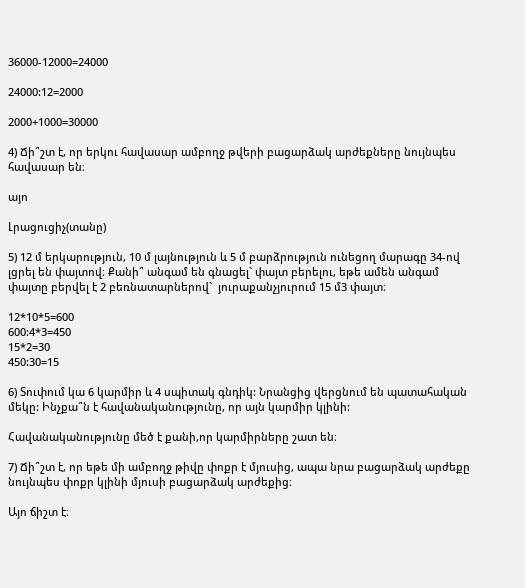36000-12000=24000

24000:12=2000

2000+1000=30000

4) Ճի՞շտ է, որ երկու հավասար ամբողջ թվերի բացարձակ արժեքները նույնպես հավասար են։

այո

Լրացուցիչ(տանը)

5) 12 մ երկարություն, 10 մ լայնություն և 5 մ բարձրություն ունեցող մարագը 34-ով լցրել են փայտով։ Քանի՞ անգամ են գնացել` փայտ բերելու, եթե ամեն անգամ փայտը բերվել է 2 բեռնատարներով`  յուրաքանչյուրում 15 մ3 փայտ։

12*10*5=600
600:4*3=450
15*2=30
450:30=15

6) Տուփում կա 6 կարմիր և 4 սպիտակ գնդիկ: Նրանցից վերցնում են պատահական մեկը: Ինչքա՞ն է հավանականությունը, որ այն կարմիր կլինի:

Հավանականությունը մեծ է քանի,որ կարմիրները շատ են։

7) Ճի՞շտ է, որ եթե մի ամբողջ թիվը փոքր է մյուսից, ապա նրա բացարձակ արժեքը նույնպես փոքր կլինի մյուսի բացարձակ արժեքից։

Այո ճիշտ է։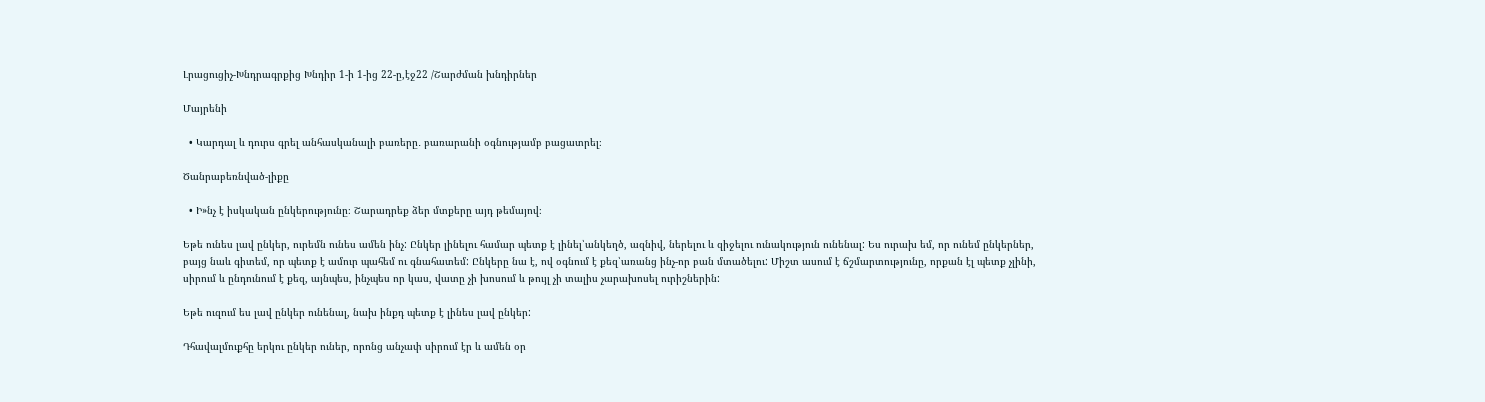Լրացուցիչ-Խնդրագրքից Խնդիր 1-ի 1-ից 22-ը,էջ22 /Շարժման խնդիրներ

Մայրենի

  • Կարդալ և դուրս գրել անհասկանալի բառերը․ բառարանի օգնությամբ բացատրել։

Ծանրաբեռնված-լիքը

  • Ի»նչ է իսկական ընկերությունը։ Շարադրեք ձեր մտքերը այդ թեմայով։

Եթե ունես լավ ընկեր, ուրեմն ունես ամեն ինչ: Ընկեր լինելու համար պետք է լինել՝անկեղծ, ազնիվ, ներելու և զիջելու ունակություն ունենալ: Ես ուրախ եմ, որ ունեմ ընկերներ, բայց նաև գիտեմ, որ պետք է ամուր պահեմ ու գնահատեմ: Ընկերը նա է, ով օգնում է քեզ՝առանց ինչ-որ բան մտածելու: Միշտ ասում է ճշմարտությունը, որքան էլ պետք չլինի, սիրում և ընդունում է քեզ, այնպես, ինչպես որ կաս, վատը չի խոսում և թույլ չի տալիս չարախոսել ուրիշներին:

Եթե ուզում ես լավ ընկեր ունենալ, նախ ինքդ պետք է լինես լավ ընկեր:

Դհավալմուքհը երկու ընկեր ուներ, որոնց անչափ սիրում էր և ամեն օր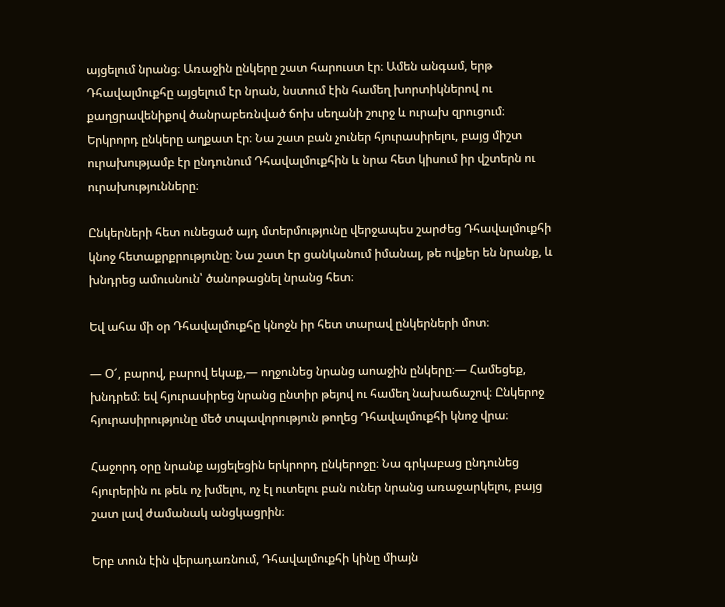այցելում նրանց։ Առաջին ընկերը շատ հարուստ էր։ Ամեն անգամ, երթ Դհավալմուքհը այցելում էր նրան, նստում էին համեղ խորտիկներով ու քաղցրավենիքով ծանրաբեռնված ճոխ սեղանի շուրջ և ուրախ զրուցում։ Երկրորդ ընկերը աղքատ էր։ Նա շատ բան չուներ հյուրասիրելու, բայց միշտ ուրախությամբ էր ընդունում Դհավալմուքհին և նրա հետ կիսում իր վշտերն ու ուրախությունները։

Ընկերների հետ ունեցած այդ մտերմությունը վերջապես շարժեց Դհավալմուքհի կնոջ հետաքրքրությունը։ Նա շատ էր ցանկանում իմանալ, թե ովքեր են նրանք, և խնդրեց ամուսնուն՝ ծանոթացնել նրանց հետ։

Եվ ահա մի օր Դհավալմուքհը կնոջն իր հետ տարավ ընկերների մոտ։

— Օ՜, բարով, բարով եկաք,— ողջունեց նրանց աոաջին ընկերը։— Համեցեք, խնդրեմ։ եվ հյուրասիրեց նրանց ընտիր թեյով ու համեղ նախաճաշով։ Ընկերոջ հյուրասիրությունը մեծ տպավորություն թողեց Դհավալմուքհի կնոջ վրա։

Հաջորդ օրը նրանք այցելեցին երկրորդ ընկերոջը։ Նա գրկաբաց ընդունեց հյուրերին ու թեև ոչ խմելու, ոչ էլ ուտելու բան ուներ նրանց առաջարկելու, բայց շատ լավ ժամանակ անցկացրին։

Երբ տուն էին վերադառնում, Դհավալմուքհի կինը միայն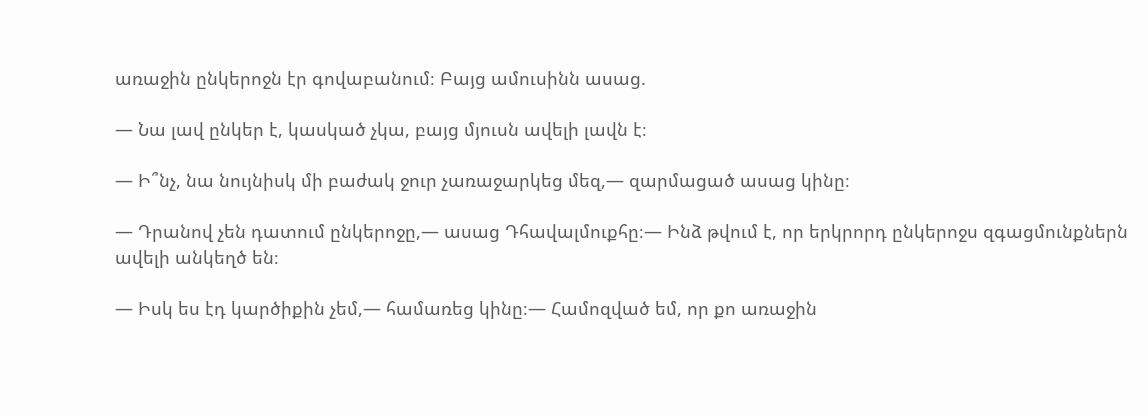առաջին ընկերոջն էր գովաբանում։ Բայց ամուսինն ասաց.

— Նա լավ ընկեր է, կասկած չկա, բայց մյուսն ավելի լավն է։

— Ի՞նչ, նա նույնիսկ մի բաժակ ջուր չառաջարկեց մեզ,— զարմացած ասաց կինը։

— Դրանով չեն դատում ընկերոջը,— ասաց Դհավալմուքհը։— Ինձ թվում է, որ երկրորդ ընկերոջս զգացմունքներն ավելի անկեղծ են։

— Իսկ ես էդ կարծիքին չեմ,— համառեց կինը։— Համոզված եմ, որ քո առաջին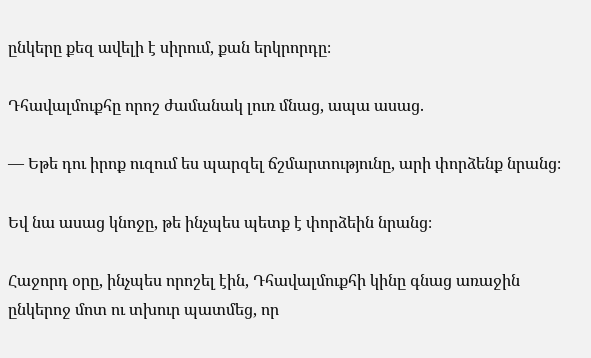ընկերը քեզ ավելի է սիրում, քան երկրորդը։

Դհավալմուքհը որոշ ժամանակ լուռ մնաց, ապա ասաց.

— Եթե դու իրոք ուզում ես պարզել ճշմարտությունը, արի փորձենք նրանց։

Եվ նա ասաց կնոջը, թե ինչպես պետք է փորձեին նրանց։

Հաջորդ օրը, ինչպես որոշել էին, Դհավալմուքհի կինը գնաց առաջին ընկերոջ մոտ ու տխուր պատմեց, որ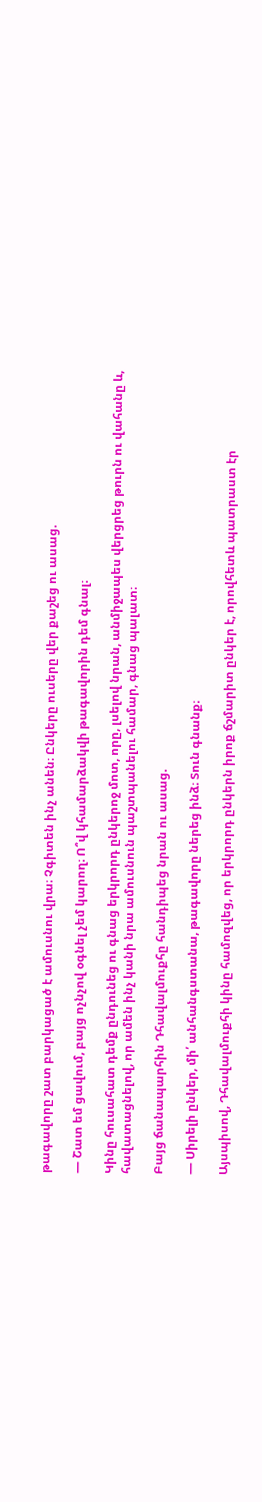թագավորը շատ բարկացած է ամուսնու վրա։ Չգիտեն ինչ անեն։ Ընկերը ուսերը վեր քաշեց ու ասաց.

— Շատ եմ ցավում, բայց ոչնչով օգնել չեմ կարող։ Ո՞վ կհամարձակվի թագավորին դեմ գնալ։

Կինը հուսահատ դեմք ընդունեց ու գնաց երկրորդ ընկերոջ մոտ, որը, լսելով նրան, անմիջապես վերցրեց թուրն ու վահանը և, հավատացնելով, որ ամեն ինչ կանի նրա ամուսնուն պաշտպանելու համար, գնաց պալատ։

Բայց ճանապարհին Դհավալմուքհը հանդիպեց նրան ու ասաց.

— Սիրելի ընկեր, մի՛ անհանգստանա, թագավորը ներեց ինձ։ Տուն գնանք։

Այսպիսով, Դհավալմուքհի կինը համոզվեց, որ երկրորդ ընկերն իրոք ճշմարիտ ընկեր է, որովհետև պատրաստ էր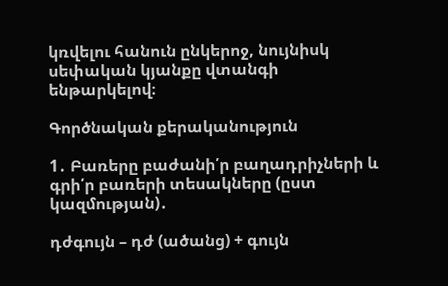կռվելու հանուն ընկերոջ, նույնիսկ սեփական կյանքը վտանգի ենթարկելով։

Գործնական քերականություն

1․ Բառերը բաժանի՛ր բաղադրիչների և գրի՛ր բառերի տեսակները (ըստ կազմության)․

դժգույն – դժ (ածանց) + գույն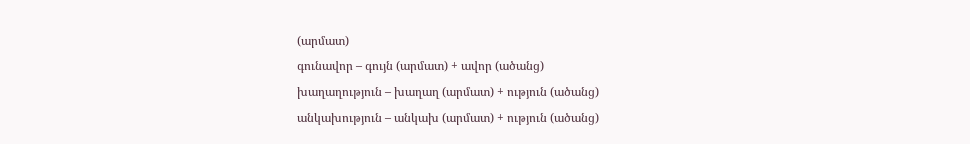(արմատ)
գունավոր – գույն (արմատ) + ավոր (ածանց)
խաղաղություն – խաղաղ (արմատ) + ություն (ածանց)
անկախություն – անկախ (արմատ) + ություն (ածանց)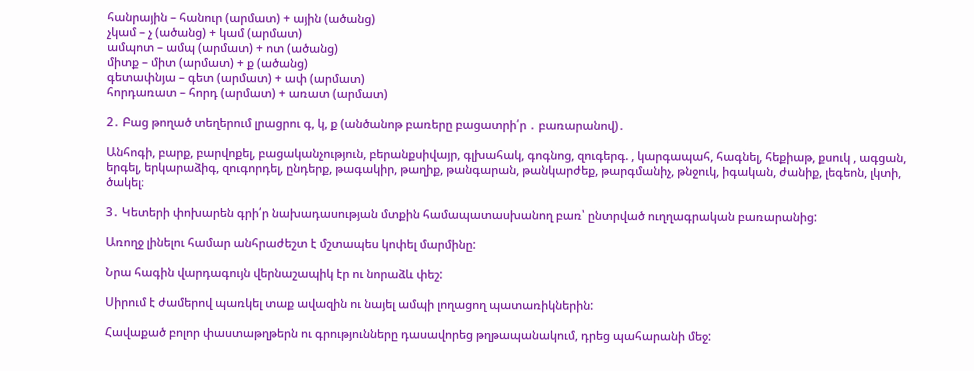հանրային – հանուր (արմատ) + ային (ածանց)
չկամ – չ (ածանց) + կամ (արմատ)
ամպոտ – ամպ (արմատ) + ոտ (ածանց)
միտք – միտ (արմատ) + ք (ածանց)
գետափնյա – գետ (արմատ) + ափ (արմատ)
հորդառատ – հորդ (արմատ) + առատ (արմատ)

2․ Բաց թողած տեղերում լրացրու գ, կ, ք (անծանոթ բառերը բացատրի՛ր ․ բառարանով)․

Անհոգի, բարք, բարվոքել, բացականչություն, բերանքսիվայր, գլխահակ, գոգնոց, զուգերգ. , կարգապահ, հագնել, հեքիաթ, քսուկ , ագցան, երգել, երկարաձիգ, զուգորդել, ընդերք, թագակիր, թաղիք, թանգարան, թանկարժեք, թարգմանիչ, թնջուկ, իգական, ժանիք, լեգեոն, լկտի, ծակել։

3․ Կետերի փոխարեն գրի՛ր նախադասության մտքին համապատասխանող բառ՝ ընտրված ուղղագրական բառարանից:

Առողջ լինելու համար անհրաժեշտ է մշտապես կոփել մարմինը:

Նրա հագին վարդագույն վերնաշապիկ էր ու նորաձև փեշ:

Սիրում է ժամերով պառկել տաք ավազին ու նայել ամպի լողացող պատառիկներին:

Հավաքած բոլոր փաստաթղթերն ու գրությունները դասավորեց թղթապանակում, դրեց պահարանի մեջ: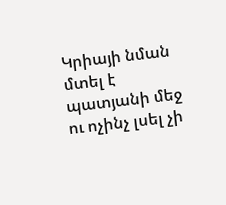Կրիայի նման մտել է պատյանի մեջ ու ոչինչ լսել չի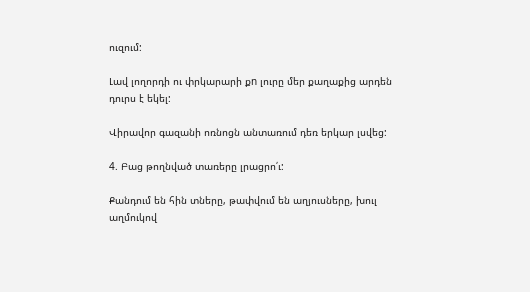ուզում:

Լավ լողորդի ու փրկարարի քn լուրը մեր քաղաքից արդեն դուրս է եկել:

Վիրավոր գազանի ոռնոցն անտառում դեռ երկար լսվեց:

4. Բաց թողնված տառերը լրացրո՛ւ:

Քանդում են հին տները, թափվում են աղյուսները, խուլ աղմուկով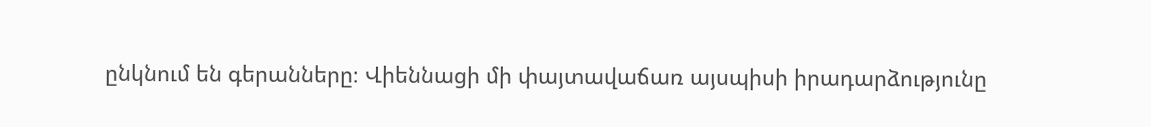ընկնում են գերանները։ Վիեննացի մի փայտավաճառ այսպիսի իրադարձությունը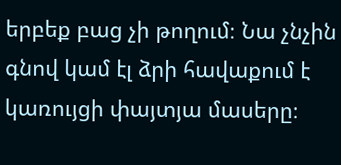երբեք բաց չի թողում։ Նա չնչին գնով կամ էլ ձրի հավաքում է կառույցի փայտյա մասերը։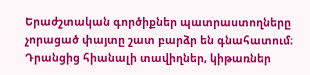Երաժշտական գործիքներ պատրաստողները չորացած փայտը շատ բարձր են գնահատում։ Դրանցից հիանալի տավիղներ, կիթառներ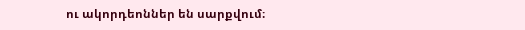ու ակորդեոններ են սարքվում։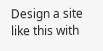Design a site like this with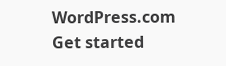WordPress.com
Get started